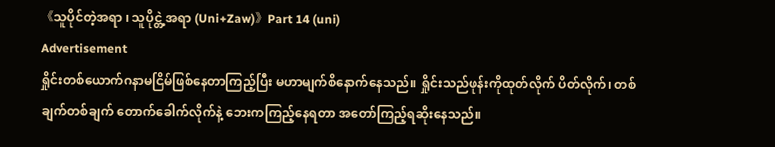《သူပိုင်တဲ့အရာ ၊ သူပိုင္တဲ့အရာ (Uni+Zaw)》Part 14 (uni)
Advertisement
ရှိုင်းတစ်ယောက်ဂနာမငြိမ်ဖြစ်နေတာကြည့်ပြီး မဟာမျက်စိနောက်နေသည်။ ရှိုင်းသည်ဖုန်းကိုထုတ်လိုက် ပိတ်လိုက်၊ တစ်ချက်တစ်ချက် တောက်ခေါက်လိုက်နဲ့ ဘေးကကြည့်နေရတာ အတော်ကြည့်ရဆိုးနေသည်။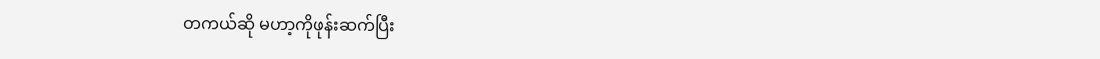တကယ်ဆို မဟာ့ကိုဖုန်းဆက်ပြီး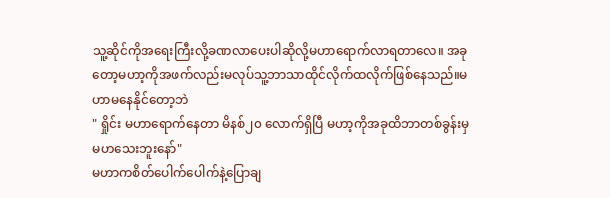သူ့ဆိုင်ကိုအရေးကြီးလို့ခဏလာပေးပါဆိုလို့မဟာရောက်လာရတာလေ။ အခုတော့မဟာ့ကိုအဖက်လည်းမလုပ်သူ့ဘာသာထိုင်လိုက်ထလိုက်ဖြစ်နေသည်။မဟာမနေနိုင်တော့ဘဲ
" ရှိုင်း မဟာရောက်နေတာ မိနစ်၂၀ လောက်ရှိပြီ မဟာ့ကိုအခုထိဘာတစ်ခွန်းမှမဟသေးဘူးနော်"
မဟာကစိတ်ပေါက်ပေါက်နဲ့ပြောချ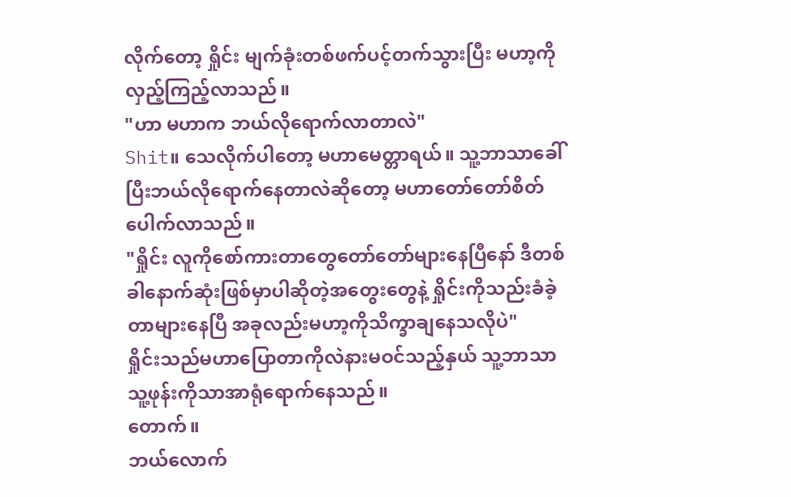လိုက်တော့ ရှိုင်း မျက်ခုံးတစ်ဖက်ပင့်တက်သွားပြီး မဟာ့ကိုလှည့်ကြည့်လာသည်။
"ဟာ မဟာက ဘယ်လိုရောက်လာတာလဲ"
Shit။ သေလိုက်ပါတော့ မဟာမေတ္တာရယ်။ သူ့ဘာသာခေါ်ပြီးဘယ်လိုရောက်နေတာလဲဆိုတော့ မဟာတော်တော်စိတ်ပေါက်လာသည်။
"ရှိုင်း လူကိုစော်ကားတာတွေတော်တော်များနေပြီနော် ဒီတစ်ခါနောက်ဆုံးဖြစ်မှာပါဆိုတဲ့အတွေးတွေနဲ့ ရှိုင်းကိုသည်းခံခဲ့တာများနေပြီ အခုလည်းမဟာ့ကိုသိက္ခာချနေသလိုပဲ"
ရှိုင်းသည်မဟာပြောတာကိုလဲနားမဝင်သည့်နှယ် သူ့ဘာသာသူ့ဖုန်းကိုသာအာရုံရောက်နေသည်။
တောက်။
ဘယ်လောက်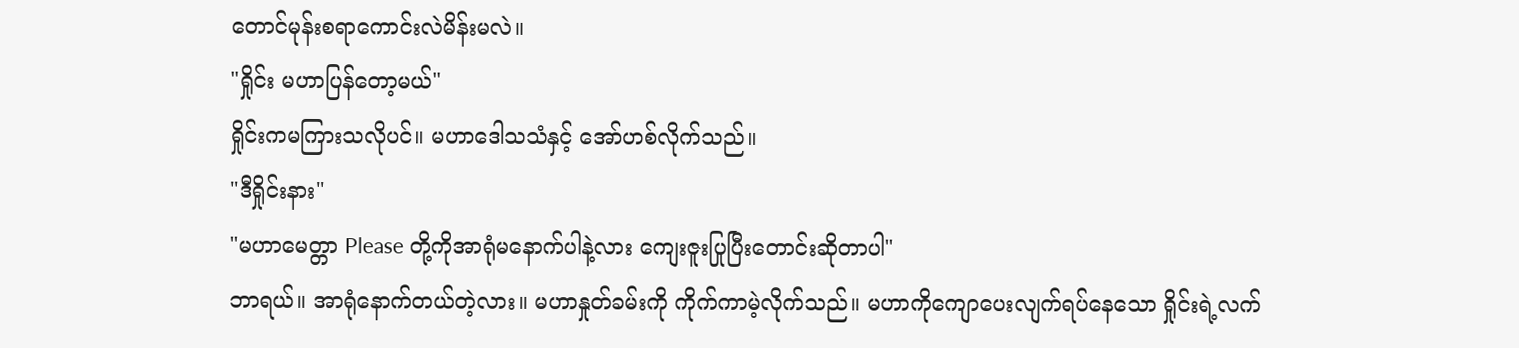တောင်မုန်းစရာကောင်းလဲမိန်းမလဲ။
"ရှိုင်း မဟာပြန်တော့မယ်"
ရှိုင်းကမကြားသလိုပင်။ မဟာဒေါသသံနှင့် အော်ဟစ်လိုက်သည်။
"ဒီရှိုင်းနား"
"မဟာမေတ္တာ Please တို့ကိုအာရုံမနောက်ပါနဲ့လား ကျေးဇူးပြုပြီးတောင်းဆိုတာပါ"
ဘာရယ်။ အာရုံနောက်တယ်တဲ့လား။ မဟာနှုတ်ခမ်းကို ကိုက်ကာမဲ့လိုက်သည်။ မဟာကိုကျောပေးလျက်ရပ်နေသော ရှိုင်းရဲ့လက်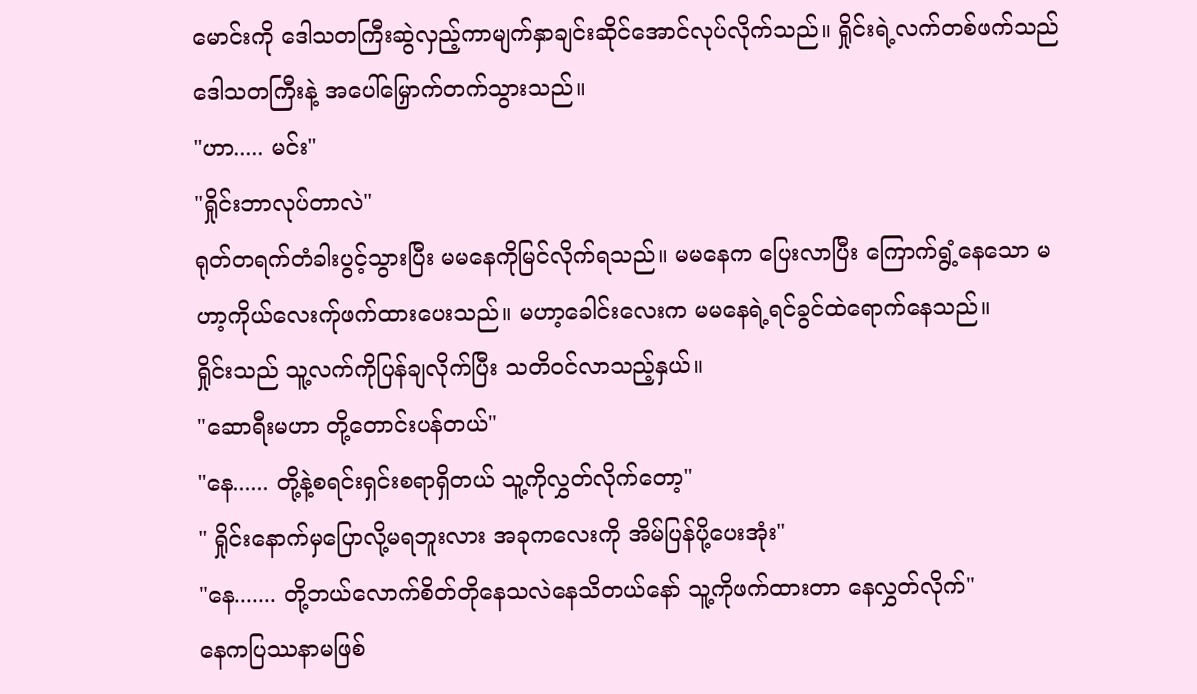မောင်းကို ဒေါသတကြီးဆွဲလှည့်ကာမျက်နှာချင်းဆိုင်အောင်လုပ်လိုက်သည်။ ရှိုင်းရဲ့လက်တစ်ဖက်သည် ဒေါသတကြီးနဲ့ အပေါ်မြှောက်တက်သွားသည်။
"ဟာ..... မင်း"
"ရှိုင်းဘာလုပ်တာလဲ"
ရုတ်တရက်တံခါးပွင့်သွားပြီး မမနေကိုမြင်လိုက်ရသည်။ မမနေက ပြေးလာပြီး ကြောက်ရွံ့နေသော မဟာ့ကိုယ်လေးက်ုဖက်ထားပေးသည်။ မဟာ့ခေါင်းလေးက မမနေရဲ့ရင်ခွင်ထဲရောက်နေသည်။
ရှိုင်းသည် သူ့လက်ကိုပြန်ချလိုက်ပြီး သတိဝင်လာသည့်နှယ်။
"ဆောရီးမဟာ တို့တောင်းပန်တယ်"
"နေ...... တို့နဲ့စရင်းရှင်းစရာရှိတယ် သူ့ကိုလွှတ်လိုက်တော့"
" ရှိုင်းနောက်မှပြောလို့မရဘူးလား အခုကလေးကို အိမ်ပြန်ပို့ပေးအုံး"
"နေ....... တို့ဘယ်လောက်စိတ်တိုနေသလဲနေသိတယ်နော် သူ့ကိုဖက်ထားတာ နေလွှတ်လိုက်"
နေကပြဿနာမဖြစ်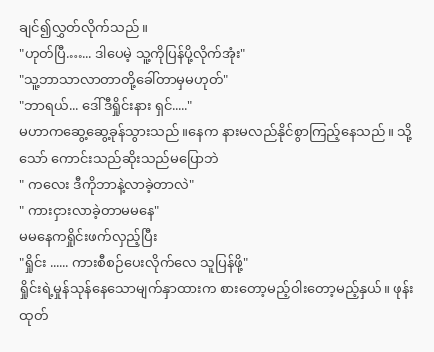ချင်၍လွှတ်လိုက်သည်။
"ဟုတ်ပြီ.…... ဒါပေမဲ့ သူ့ကိုပြန်ပို့လိုက်အုံး"
"သူ့ဘာသာလာတာတို့ခေါ်တာမှမဟုတ်"
"ဘာရယ်... ဒေါ်ဒီရှိုင်းနား ရှင်....."
မဟာကဆွေ့ဆွေ့ခုန်သွားသည်။နေက နားမလည်နိုင်စွာကြည့်နေသည်။ သို့သော် ကောင်းသည်ဆိုးသည်မပြောဘဲ
" ကလေး ဒီကိုဘာနဲ့လာခဲ့တာလဲ"
" ကားငှားလာခဲ့တာမမနေ"
မမနေကရှိုင်းဖက်လှည့်ပြီး
"ရှိုင်း ...... ကားစီစဉ်ပေးလိုက်လေ သူပြန်ဖို့"
ရှိုင်းရဲ့မှုန်သုန်နေသောမျက်နှာထားက စားတော့မည့်ဝါးတော့မည့်နှယ်။ ဖုန်းထုတ်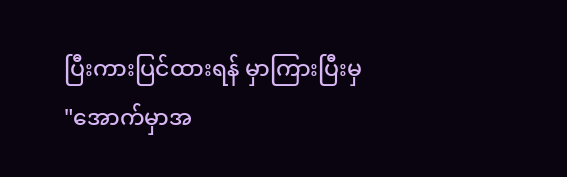ပြီးကားပြင်ထားရန် မှာကြားပြီးမှ
"အောက်မှာအ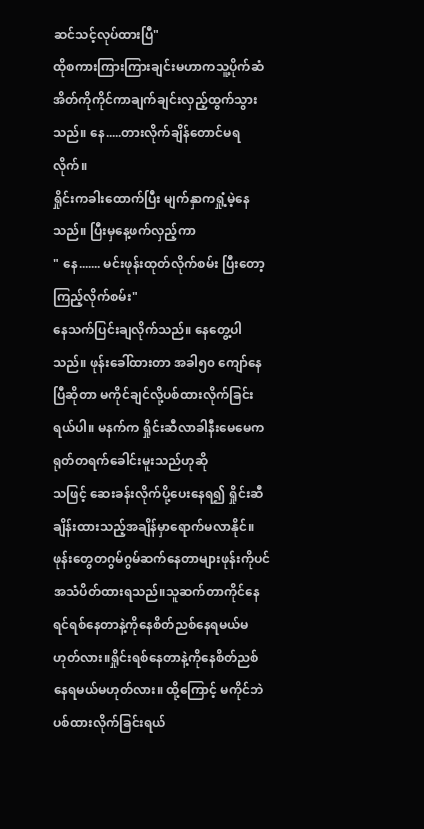ဆင်သင့်လုပ်ထားပြီ"
ထိုစကားကြားကြားချင်းမဟာကသူ့ပိုက်ဆံအိတ်ကိုကိုင်ကာချက်ချင်းလှည့်ထွက်သွားသည်။ နေ.....တားလိုက်ချိန်တောင်မရလိုက်။
ရှိုင်းကခါးထောက်ပြီး မျက်နှာကရှုံ့မဲ့နေသည်။ ပြီးမှနေ့ဖက်လှည့်ကာ
" နေ....... မင်းဖုန်းထုတ်လိုက်စမ်း ပြီးတော့ ကြည့်လိုက်စမ်း"
နေသက်ပြင်းချလိုက်သည်။ နေတွေ့ပါသည်။ ဖုန်းခေါ်ထားတာ အခါ၅၀ ကျော်နေပြီဆိုတာ မကိုင်ချင်လို့ပစ်ထားလိုက်ခြင်းရယ်ပါ။ မနက်က ရှိုင်းဆီလာခါနီးမေမေက ရုတ်တရက်ခေါင်းမူးသည်ဟုဆို
သဖြင့် ဆေးခန်းလိုက်ပို့ပေးနေရ၍ ရှိုင်းဆီချိန်းထားသည့်အချိန်မှာရောက်မလာနိုင်။
ဖုန်းတွေတဂွမ်ဂွမ်ဆက်နေတာများဖုန်းကိုပင်အသံပိတ်ထားရသည်။သူဆက်တာကိုင်နေရင်ရစ်နေတာနဲ့ကိုနေစိတ်ညစ်နေရမယ်မဟုတ်လား။ရှိုင်းရစ်နေတာနဲ့ကိုနေစိတ်ညစ်နေရမယ်မဟုတ်လား။ ထို့ကြောင့် မကိုင်ဘဲပစ်ထားလိုက်ခြင်းရယ်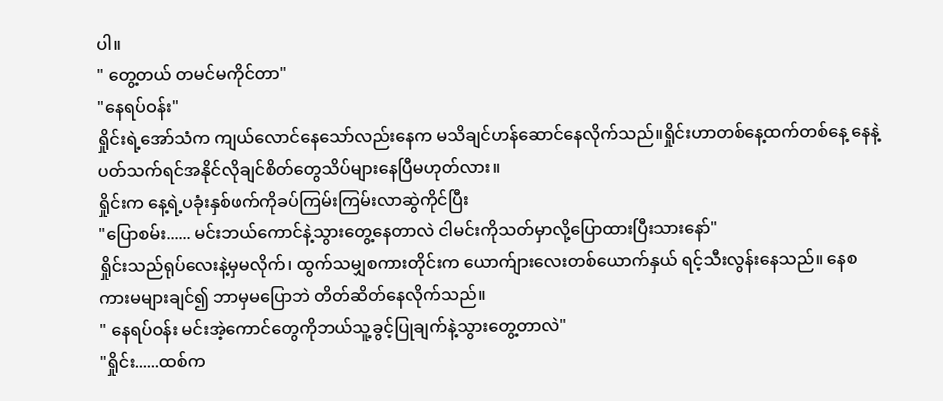ပါ။
" တွေ့တယ် တမင်မကိုင်တာ"
"နေရပ်ဝန်း"
ရှိုင်းရဲ့အော်သံက ကျယ်လောင်နေသော်လည်းနေက မသိချင်ဟန်ဆောင်နေလိုက်သည်။ရှိုင်းဟာတစ်နေ့ထက်တစ်နေ့ နေနဲ့ပတ်သက်ရင်အနိုင်လိုချင်စိတ်တွေသိပ်များနေပြီမဟုတ်လား။
ရှိုင်းက နေ့ရဲ့ပခုံးနှစ်ဖက်ကိုခပ်ကြမ်းကြမ်းလာဆွဲကိုင်ပြီး
"ပြောစမ်း...... မင်းဘယ်ကောင်နဲ့သွားတွေ့နေတာလဲ ငါမင်းကိုသတ်မှာလို့ပြောထားပြီးသားနော်"
ရှိုင်းသည်ရုပ်လေးနဲ့မှမလိုက်၊ ထွက်သမျှစကားတိုင်းက ယောက်ျားလေးတစ်ယောက်နှယ် ရင့်သီးလွန်းနေသည်။ နေစကားမများချင်၍ ဘာမှမပြောဘဲ တိတ်ဆိတ်နေလိုက်သည်။
" နေရပ်ဝန်း မင်းအဲ့ကောင်တွေကိုဘယ်သူ့ခွင့်ပြုချက်နဲ့သွားတွေ့တာလဲ"
"ရှိုင်း......ထစ်က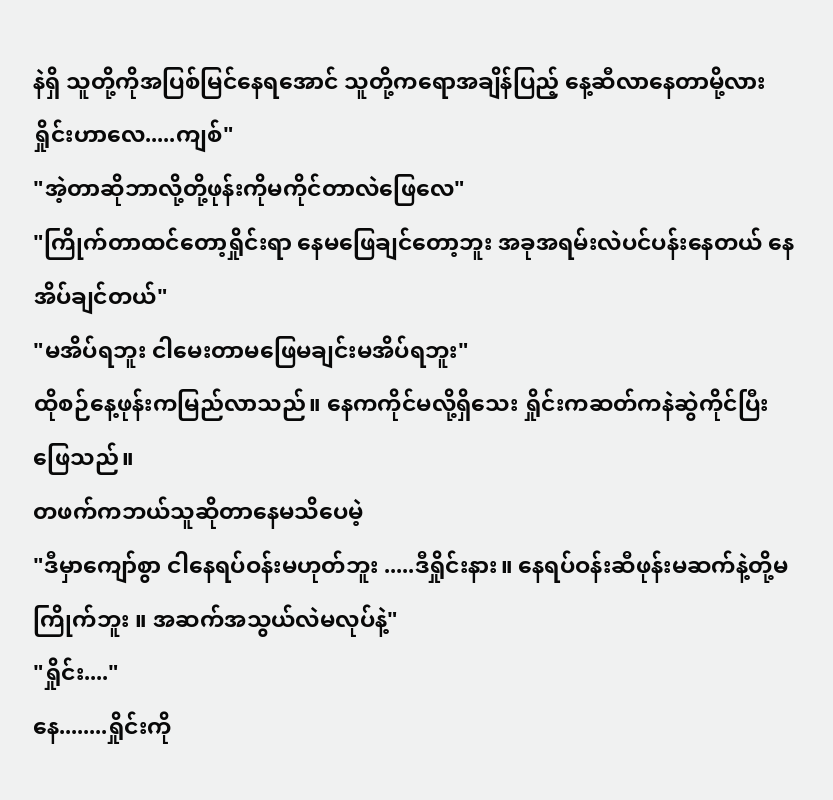နဲရှိ သူတို့ကိုအပြစ်မြင်နေရအောင် သူတို့ကရောအချိန်ပြည့် နေ့ဆီလာနေတာမို့လား ရှိုင်းဟာလေ.....ကျစ်"
"အဲ့တာဆိုဘာလို့တို့ဖုန်းကိုမကိုင်တာလဲဖြေလေ"
"ကြိုက်တာထင်တော့ရှိုင်းရာ နေမဖြေချင်တော့ဘူး အခုအရမ်းလဲပင်ပန်းနေတယ် နေအိပ်ချင်တယ်"
"မအိပ်ရဘူး ငါမေးတာမဖြေမချင်းမအိပ်ရဘူး"
ထိုစဉ်နေ့ဖုန်းကမြည်လာသည်။ နေကကိုင်မလို့ရှိသေး ရှိုင်းကဆတ်ကနဲဆွဲကိုင်ပြီး ဖြေသည်။
တဖက်ကဘယ်သူဆိုတာနေမသိပေမဲ့
"ဒီမှာကျော်စွာ ငါနေရပ်ဝန်းမဟုတ်ဘူး .....ဒီရှိုင်းနား။ နေရပ်ဝန်းဆီဖုန်းမဆက်နဲ့တို့မကြိုက်ဘူး ။ အဆက်အသွယ်လဲမလုပ်နဲ့"
"ရှိုင်း...."
နေ........ရှိုင်းကို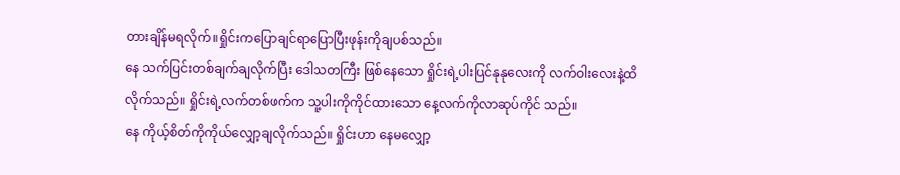တားချိန်မရလိုက်။ရှိုင်းကပြောချင်ရာပြောပြီးဖုန်းကိုချပစ်သည်။
နေ သက်ပြင်းတစ်ချက်ချလိုက်ပြီး ဒေါသတကြီး ဖြစ်နေသော ရှိုင်းရဲ့ပါးပြင်နုနုလေးကို လက်ဝါးလေးနဲ့ထိလိုက်သည်။ ရှိုင်းရဲ့လက်တစ်ဖက်က သူ့ပါးကိုကိုင်ထားသော နေ့လက်ကိုလာဆုပ်ကိုင် သည်။
နေ ကိုယ့်စိတ်ကိုကိုယ်လျှော့ချလိုက်သည်။ ရှိုင်းဟာ နေမလျှော့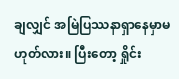ချလျှင် အမြဲပြဿနာရှာနေမှာမဟုတ်လား။ ပြီးတော့ ရှိုင်း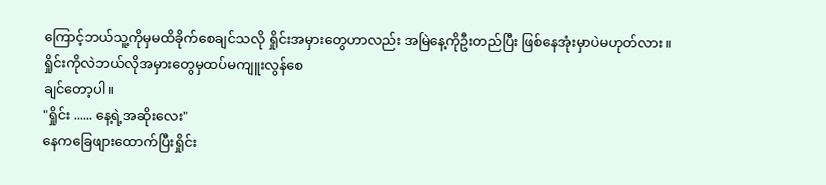ကြောင့်ဘယ်သူ့ကိုမှမထိခိုက်စေချင်သလို ရှိုင်းအမှားတွေဟာလည်း အမြဲနေ့ကိုဦးတည်ပြီး ဖြစ်နေအုံးမှာပဲမဟုတ်လား။
ရှိုင်းကိုလဲဘယ်လိုအမှားတွေမှထပ်မကျူးလွန်စေ
ချင်တော့ပါ။
"ရှိုင်း ...... နေ့ရဲ့အဆိုးလေး"
နေကခြေဖျားထောက်ပြီးရှိုင်း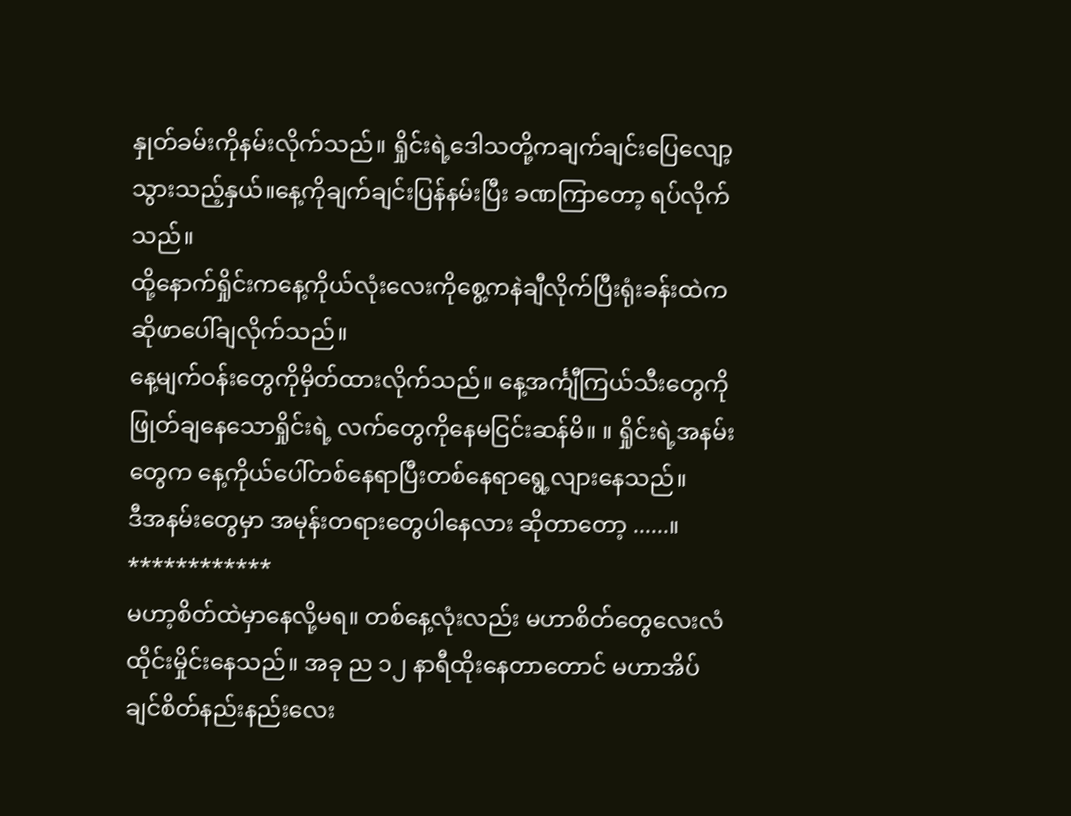နှုတ်ခမ်းကိုနမ်းလိုက်သည်။ ရှိုင်းရဲ့ဒေါသတို့ကချက်ချင်းပြေလျော့သွားသည့်နှယ်။နေ့ကိုချက်ချင်းပြန်နမ်းပြီး ခဏကြာတော့ ရပ်လိုက်သည်။
ထို့နောက်ရှိုင်းကနေ့ကိုယ်လုံးလေးကိုစွေ့ကနဲချီလိုက်ပြီးရုံးခန်းထဲက ဆိုဖာပေါ်ချလိုက်သည်။
နေ့မျက်ဝန်းတွေကိုမှိတ်ထားလိုက်သည်။ နေ့အင်္ကျီကြယ်သီးတွေကို ဖြုတ်ချနေသောရှိုင်းရဲ့ လက်တွေကိုနေမငြင်းဆန်မိ။ ။ ရှိုင်းရဲ့အနမ်းတွေက နေ့ကိုယ်ပေါ်တစ်နေရာပြီးတစ်နေရာရွေ့လျားနေသည်။
ဒီအနမ်းတွေမှာ အမုန်းတရားတွေပါနေလား ဆိုတာတော့ ......။
************
မဟာ့စိတ်ထဲမှာနေလို့မရ။ တစ်နေ့လုံးလည်း မဟာစိတ်တွေလေးလံထိုင်းမှိုင်းနေသည်။ အခု ည ၁၂ နာရီထိုးနေတာတောင် မဟာအိပ်ချင်စိတ်နည်းနည်းလေး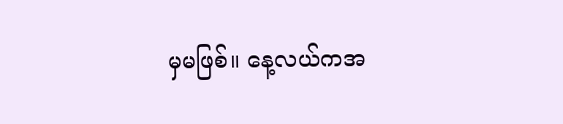မှမဖြစ်။ နေ့လယ်ကအ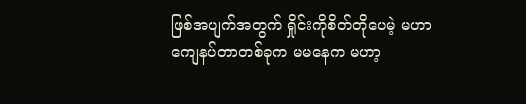ဖြစ်အပျက်အတွက် ရှိုင်းကိုစိတ်တိုပေမဲ့ မဟာကျေနပ်တာတစ်ခုက မမနေက မဟာ့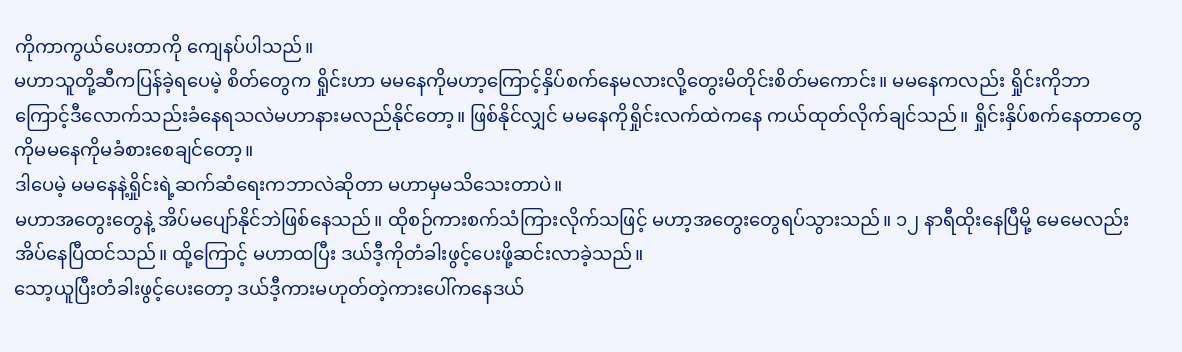ကိုကာကွယ်ပေးတာကို ကျေနပ်ပါသည်။
မဟာသူတို့ဆီကပြန်ခဲ့ရပေမဲ့ စိတ်တွေက ရှိုင်းဟာ မမနေကိုမဟာ့ကြောင့်နှိပ်စက်နေမလားလို့တွေးမိတိုင်းစိတ်မကောင်း။ မမနေကလည်း ရှိုင်းကိုဘာ ကြောင့်ဒီလောက်သည်းခံနေရသလဲမဟာနားမလည်နိုင်တော့။ ဖြစ်နိုင်လျှင် မမနေကိုရှိုင်းလက်ထဲကနေ ကယ်ထုတ်လိုက်ချင်သည်။ ရှိုင်းနှိပ်စက်နေတာတွေကိုမမနေကိုမခံစားစေချင်တော့။
ဒါပေမဲ့ မမနေနဲ့ရှိုင်းရဲ့ဆက်ဆံရေးကဘာလဲဆိုတာ မဟာမှမသိသေးတာပဲ။
မဟာအတွေးတွေနဲ့ အိပ်မပျော်နိုင်ဘဲဖြစ်နေသည်။ ထိုစဉ်ကားစက်သံကြားလိုက်သဖြင့် မဟာ့အတွေးတွေရပ်သွားသည်။ ၁၂ နာရီထိုးနေပြီမို့ မေမေလည်းအိပ်နေပြီထင်သည်။ ထို့ကြောင့် မဟာထပြီး ဒယ်ဒီ့ကိုတံခါးဖွင့်ပေးဖို့ဆင်းလာခဲ့သည်။
သော့ယူပြီးတံခါးဖွင့်ပေးတော့ ဒယ်ဒီ့ကားမဟုတ်တဲ့ကားပေါ်ကနေဒယ်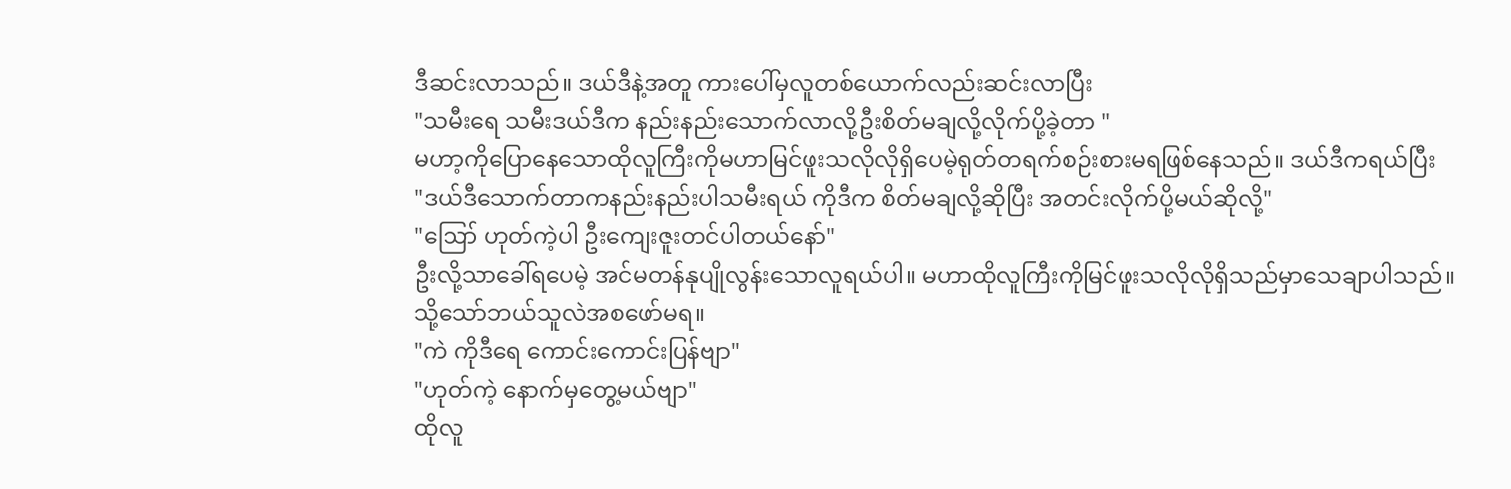ဒီဆင်းလာသည်။ ဒယ်ဒီနဲ့အတူ ကားပေါ်မှလူတစ်ယောက်လည်းဆင်းလာပြီး
"သမီးရေ သမီးဒယ်ဒီက နည်းနည်းသောက်လာလို့ဦးစိတ်မချလို့လိုက်ပို့ခဲ့တာ "
မဟာ့ကိုပြောနေသောထိုလူကြီးကိုမဟာမြင်ဖူးသလိုလိုရှိပေမဲ့ရုတ်တရက်စဉ်းစားမရဖြစ်နေသည်။ ဒယ်ဒီကရယ်ပြီး
"ဒယ်ဒီသောက်တာကနည်းနည်းပါသမီးရယ် ကိုဒီက စိတ်မချလို့ဆိုပြီး အတင်းလိုက်ပို့မယ်ဆိုလို့"
"ဪ ဟုတ်ကဲ့ပါ ဦးကျေးဇူးတင်ပါတယ်နော်"
ဦးလို့သာခေါ်ရပေမဲ့ အင်မတန်နုပျိုလွန်းသောလူရယ်ပါ။ မဟာထိုလူကြီးကိုမြင်ဖူးသလိုလိုရှိသည်မှာသေချာပါသည်။ သို့သော်ဘယ်သူလဲအစဖော်မရ။
"ကဲ ကိုဒီရေ ကောင်းကောင်းပြန်ဗျာ"
"ဟုတ်ကဲ့ နောက်မှတွေ့မယ်ဗျာ"
ထိုလူ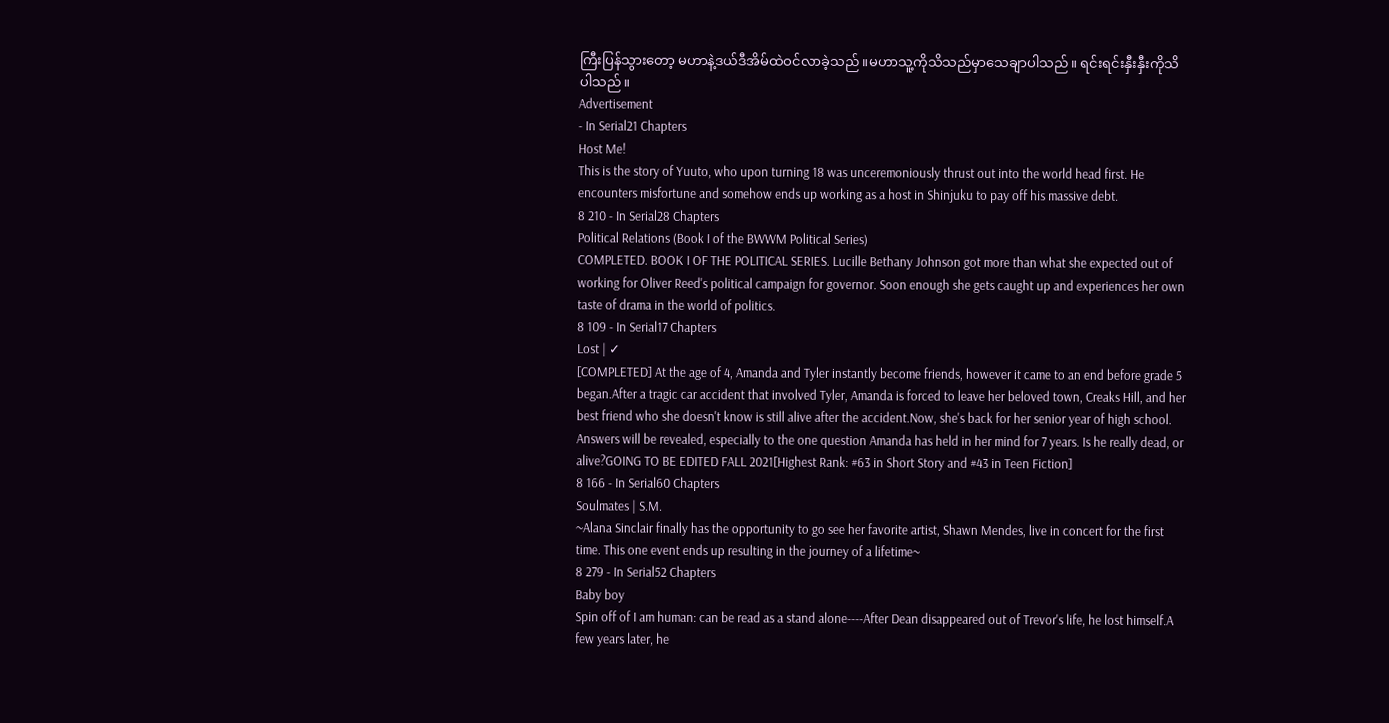ကြီးပြန်သွားတော့ မဟာနဲ့ဒယ်ဒီအိမ်ထဲဝင်လာခဲ့သည်။မဟာသူ့ကိုသိသည်မှာသေချာပါသည်။ ရင်းရင်းနှီးနှီးကိုသိပါသည်။
Advertisement
- In Serial21 Chapters
Host Me!
This is the story of Yuuto, who upon turning 18 was unceremoniously thrust out into the world head first. He encounters misfortune and somehow ends up working as a host in Shinjuku to pay off his massive debt.
8 210 - In Serial28 Chapters
Political Relations (Book I of the BWWM Political Series)
COMPLETED. BOOK I OF THE POLITICAL SERIES. Lucille Bethany Johnson got more than what she expected out of working for Oliver Reed's political campaign for governor. Soon enough she gets caught up and experiences her own taste of drama in the world of politics.
8 109 - In Serial17 Chapters
Lost | ✓
[COMPLETED] At the age of 4, Amanda and Tyler instantly become friends, however it came to an end before grade 5 began.After a tragic car accident that involved Tyler, Amanda is forced to leave her beloved town, Creaks Hill, and her best friend who she doesn't know is still alive after the accident.Now, she's back for her senior year of high school. Answers will be revealed, especially to the one question Amanda has held in her mind for 7 years. Is he really dead, or alive?GOING TO BE EDITED FALL 2021[Highest Rank: #63 in Short Story and #43 in Teen Fiction]
8 166 - In Serial60 Chapters
Soulmates | S.M.
~Alana Sinclair finally has the opportunity to go see her favorite artist, Shawn Mendes, live in concert for the first time. This one event ends up resulting in the journey of a lifetime~
8 279 - In Serial52 Chapters
Baby boy
Spin off of I am human: can be read as a stand alone----After Dean disappeared out of Trevor's life, he lost himself.A few years later, he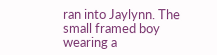ran into Jaylynn. The small framed boy wearing a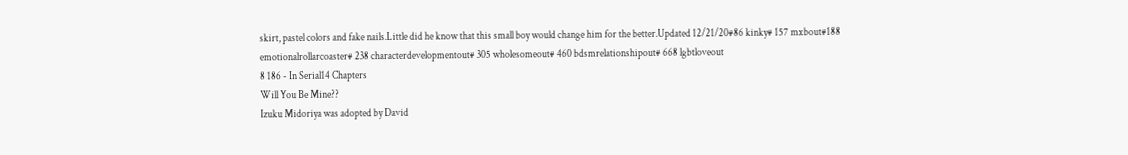skirt, pastel colors and fake nails.Little did he know that this small boy would change him for the better.Updated 12/21/20#86 kinky# 157 mxbout#188 emotionalrollarcoaster# 238 characterdevelopmentout# 305 wholesomeout# 460 bdsmrelationshipout# 668 lgbtloveout
8 186 - In Serial14 Chapters
Will You Be Mine??
Izuku Midoriya was adopted by David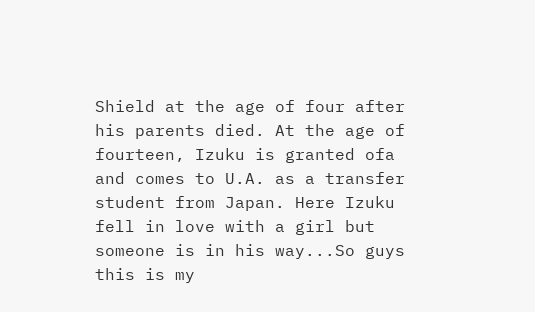Shield at the age of four after his parents died. At the age of fourteen, Izuku is granted ofa and comes to U.A. as a transfer student from Japan. Here Izuku fell in love with a girl but someone is in his way...So guys this is my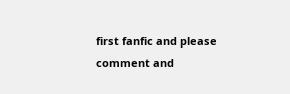first fanfic and please comment and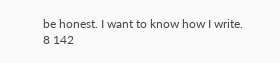be honest. I want to know how I write.
8 142